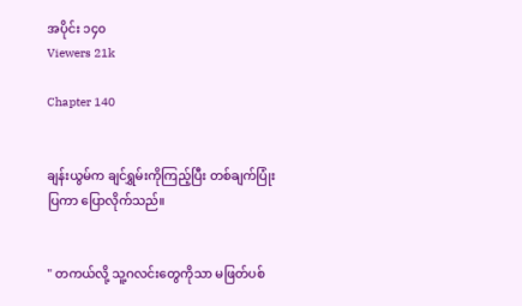အပိုင်း ၁၄၀
Viewers 21k

Chapter 140


ချန်းယွမ်က ချင်ရွှမ်းကိုကြည့်ပြီး တစ်ချက်ပြုံးပြကာ ပြောလိုက်သည်။


" တကယ်လို့ သူ့ဂလင်းတွေကိုသာ မဖြတ်ပစ်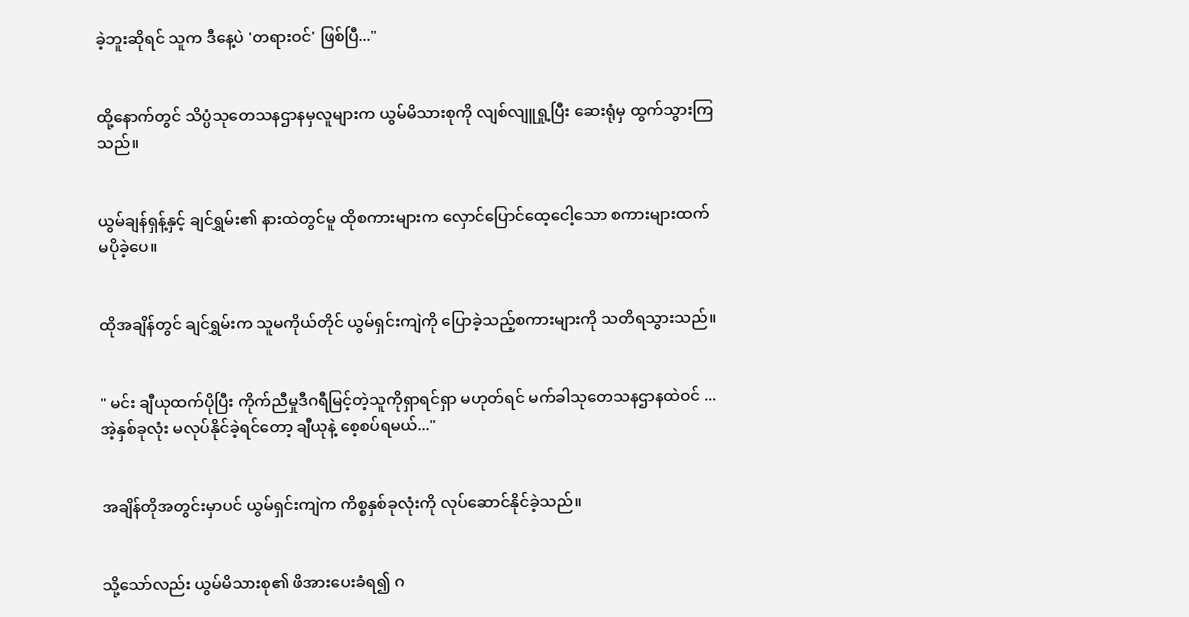ခဲ့ဘူးဆိုရင် သူက ဒီနေ့ပဲ 'တရားဝင်' ဖြစ်ပြီ..."


ထို့နောက်တွင် သိပ္ပံသုတေသနဌာနမှလူများက ယွမ်မိသားစုကို လျစ်လျူရှု့ပြီး ဆေးရုံမှ ထွက်သွားကြသည်။


ယွမ်ချန်ရှန့်နှင့် ချင်ရွှမ်း၏ နားထဲတွင်မူ ထိုစကားများက လှောင်ပြောင်ထေ့ငေါ့သော စကားများထက် မပိုခဲ့ပေ။


ထိုအချိန်တွင် ချင်ရွှမ်းက သူမကိုယ်တိုင် ယွမ်ရှင်းကျဲကို ပြောခဲ့သည့်စကားများကို သတိရသွားသည်။


" မင်း ချီယုထက်ပိုပြီး ကိုက်ညီမှုဒီဂရီမြင့်တဲ့သူကိုရှာရင်ရှာ မဟုတ်ရင် မက်ခါသုတေသနဌာနထဲဝင် ... အဲ့နှစ်ခုလုံး မလုပ်နိုင်ခဲ့ရင်တော့ ချီယုနဲ့ စေ့စပ်ရမယ်..."


အချိန်တိုအတွင်းမှာပင် ယွမ်ရှင်းကျဲက ကိစ္စနှစ်ခုလုံးကို လုပ်ဆောင်နိုင်ခဲ့သည်။


သို့သော်လည်း ယွမ်မိသားစု၏ ဖိအားပေးခံရ၍ ဂ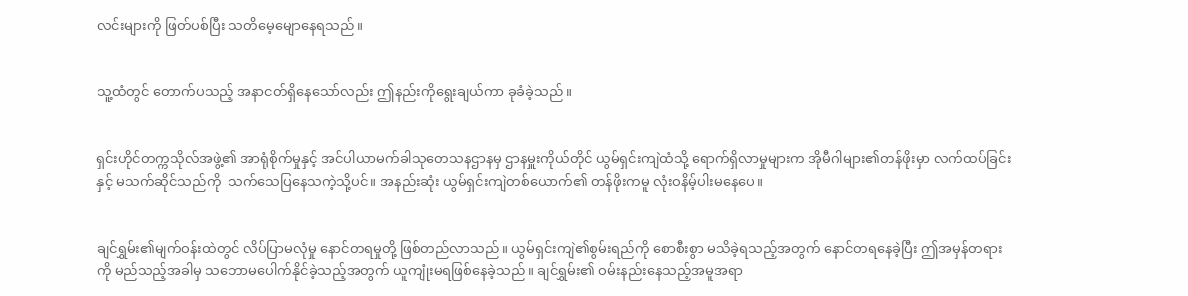လင်းများကို ဖြတ်ပစ်ပြီး သတိမေ့မျောနေရသည်။


သူ့ထံတွင် တောက်ပသည့် အနာငတ်ရှိနေသော်လည်း ဤနည်းကိုရွေးချယ်ကာ ခုခံခဲ့သည်။


ရှင်းဟိုင်တက္ကသိုလ်အဖွဲ့၏ အာရုံစိုက်မှုနှင့် အင်ပါယာမက်ခါသုတေသနဌာနမှ ဌာနမှူးကိုယ်တိုင် ယွမ်ရှင်းကျဲထံသို့ ရောက်ရှိလာမှုများက အိုမီဂါများ၏တန်ဖိုးမှာ လက်ထပ်ခြင်းနှင့် မသက်ဆိုင်သည်ကို  ‌သက်သေပြနေသကဲ့သို့ပင်။ အနည်းဆုံး ယွမ်ရှင်းကျဲတစ်ယောက်၏ တန်ဖိုးကမူ လုံးဝနိမ့်ပါးမနေပေ။


ချင်ရွှမ်း၏မျက်ဝန်းထဲတွင် လိပ်ပြာမလုံမှု နောင်တရမှုတို့ ဖြစ်တည်လာသည်။ ယွမ်ရှင်းကျဲ၏စွမ်းရည်ကို စောစီးစွာ မသိခဲ့ရသည့်အတွက် နောင်တရနေခဲ့ပြီး ဤအမှန်တရားကို မည်သည့်အခါမှ သဘောမပေါက်နိုင်ခဲ့သည့်အတွက် ယူကျုံးမရဖြစ်နေခဲ့သည်။ ချင်ရွှမ်း၏ ‌ဝမ်းနည်းနေသည့်အမူအရာ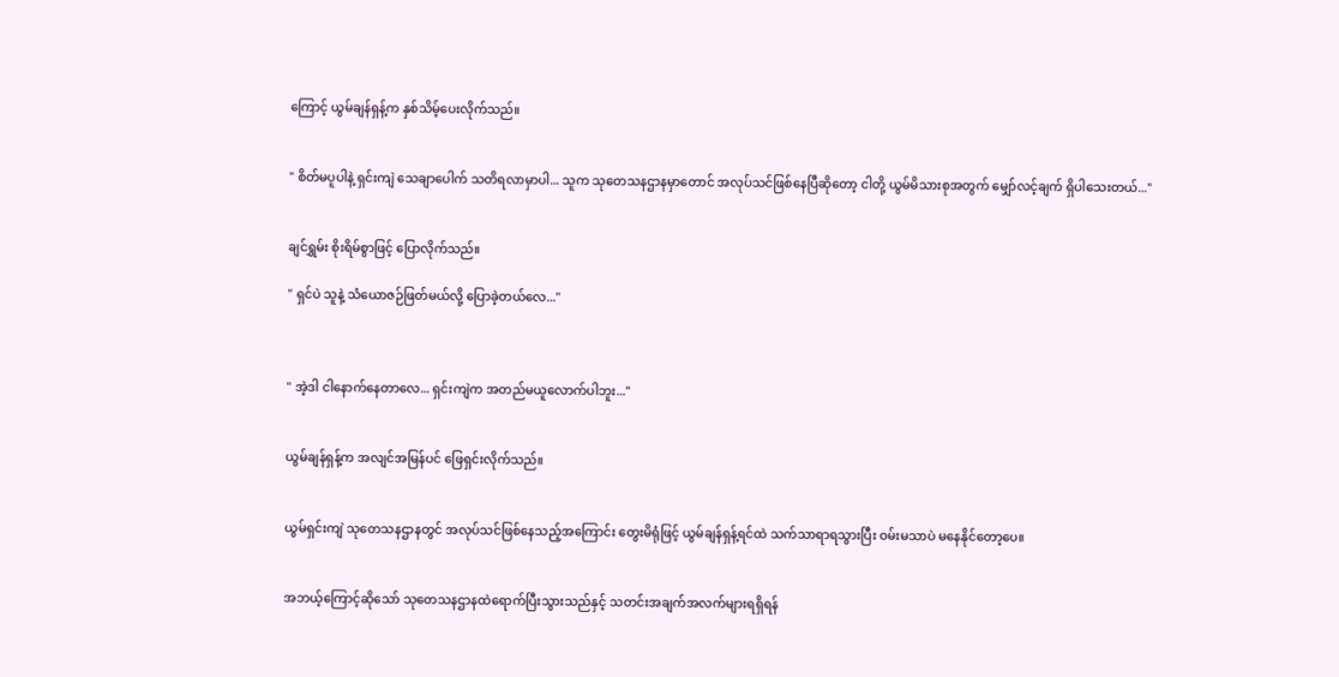ကြောင့် ယွမ်ချန်ရှန့်က နှစ်သိမ့်ပေးလိုက်သည်။


" စိတ်မပူပါနဲ့ ရှင်းကျဲ သေချာပေါက် သတိရလာမှာပါ... သူက သုတေသနဌာနမှာတောင် အလုပ်သင်ဖြစ်နေပြီဆိုတော့ ငါတို့ ယွမ်မိသားစုအတွက် မျှော်လင့်ချက် ရှိပါသေးတယ်..."


ချင်ရွှမ်း စိုးရိမ်စွာဖြင့် ပြောလိုက်သည်။

" ရှင်ပဲ သူနဲ့ သံယောဇဉ်ဖြတ်မယ်လို့ ပြောခဲ့တယ်လေ..."



" အဲ့ဒါ ငါနောက်နေတာလေ... ရှင်းကျဲက အတည်မယူလောက်ပါဘူး..."


ယွမ်ချန်ရှန့်က အလျင်အမြန်ပင် ဖြေရှင်းလိုက်သည်။


ယွမ်ရှင်းကျဲ သုတေသနဌာနတွင် အလုပ်သင်ဖြစ်နေသည့်အကြောင်း တွေးမိရုံဖြင့် ယွမ်ချန်ရှန့်ရင်ထဲ သက်သာရာရသွားပြီး ဝမ်းမသာပဲ မနေနိုင်တော့ပေ။


အဘယ့်ကြောင့်ဆိုသော် သုတေသနဌာနထဲရောက်ပြီးသွားသည်နှင့် သတင်းအချက်အလက်များရရှိရန်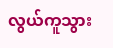လွယ်ကူသွား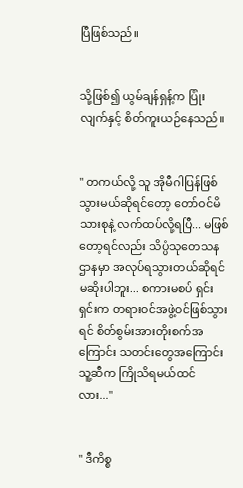ပြီဖြစ်သည်။


သို့ဖြစ်၍ ယွမ်ချန်ရှန့်က ပြုံးလျက်နှင့် စိတ်ကူးယဉ်နေသည်။


" တကယ်လို့ သူ အိုမီဂါပြန်ဖြစ်သွားမယ်ဆိုရင်တော့ တော်ဝင်မိသားစုနဲ့ လက်ထပ်လို့ရပြီ... မဖြစ်တော့ရင်လည်း သိပ္ပံသုတေသနဌာနမှာ အလုပ်ရသွားတယ်ဆိုရင် မဆိုးပါဘူး... စကားမစပ် ရှင်းရှင်းက တရားဝင်အဖွဲ့ဝင်ဖြစ်သွားရင် စိတ်စွမ်းအားတိုးစက်အကြောင်း သတင်းတွေအကြောင်း သူ့ဆီက ကြိုသိရမယ်ထင်လား..."


" ဒီကိစ္စ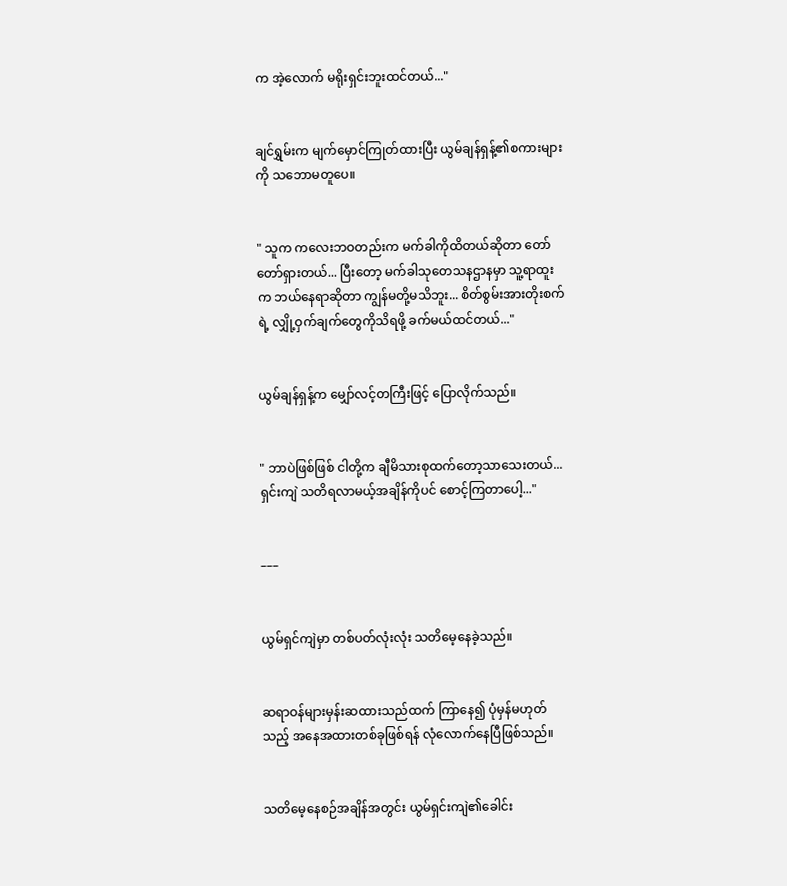က အဲ့လောက် မရိုးရှင်းဘူးထင်တယ်..."


ချင်ရွှမ်းက မျက်မှောင်ကြုတ်ထားပြီး ယွမ်ချန်ရှန့်၏စကားများကို သဘောမတူပေ။


" သူက ကလေးဘဝတည်းက မက်ခါကိုထိတယ်ဆိုတာ တော်တော်ရှားတယ်... ပြီးတော့ မက်ခါသုတေသနဌာနမှာ သူ့ရာထူးက ဘယ်နေရာဆိုတာ ကျွန်မတို့မသိဘူး... စိတ်စွမ်းအားတိုးစက်ရဲ့ လျှို့ဝှက်ချက်တွေကိုသိရဖို့ ခက်မယ်ထင်တယ်..."


ယွမ်ချန်ရှန့်က မျှော်လင့်တကြီးဖြင့် ပြောလိုက်သည်။


" ဘာပဲဖြစ်ဖြစ် ငါတို့က ချီမိသားစုထက်တော့သာသေးတယ်... ရှင်းကျဲ သတိရလာမယ့်အချိန်ကိုပင် စောင့်ကြတာပေါ့..."


–––


ယွမ်ရှင်ကျဲမှာ တစ်ပတ်လုံးလုံး သတိမေ့နေခဲ့သည်။


ဆရာဝန်များမှန်းဆထားသည်ထက် ကြာနေ၍ ပုံမှန်မဟုတ်သည့် အနေအထားတစ်ခုဖြစ်ရန် လုံလောက်နေပြီဖြစ်သည်။


သတိမေ့နေစဉ်အချိန်အတွင်း ယွမ်ရှင်းကျဲ၏ခေါင်း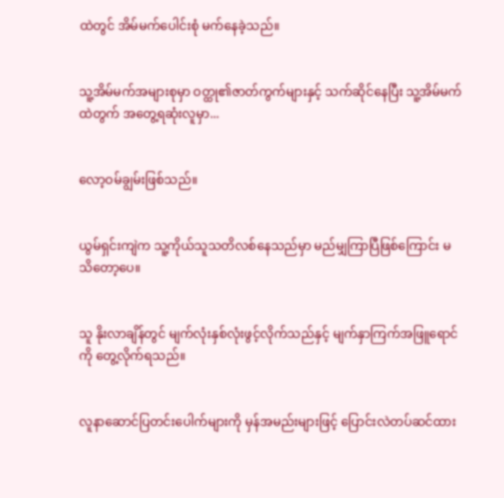ထဲတွင် အိမ်မက်ပေါင်းစုံ မက်နေခဲ့သည်။


သူ့အိမ်မက်အများစုမှာ ဝတ္ထု၏ဇာတ်ကွက်များနှင့် သက်ဆိုင်နေပြီး သူ့အိမ်မက်ထဲတွက် အတွေ့ရဆုံးလူမှာ...


လော့ဝမ်ချွမ်းဖြစ်သည်။


ယွမ်ရှင်းကျဲက သူ့ကိုယ်သူသတိလစ်နေသည်မှာ မည်မျှကြာပြီဖြစ်ကြောင်း မသိတော့ပေ။


သူ နိုးလာချိန်တွင် မျက်လုံးနှစ်လုံးဖွင့်လိုက်သည်နှင့် မျက်နှာကြက်အဖြူရောင်ကို တွေ့လိုက်ရသည်။


လူနာဆောင်ပြတင်းပေါက်များကို မှန်အမည်းများဖြင့် ပြောင်းလဲတပ်ဆင်ထား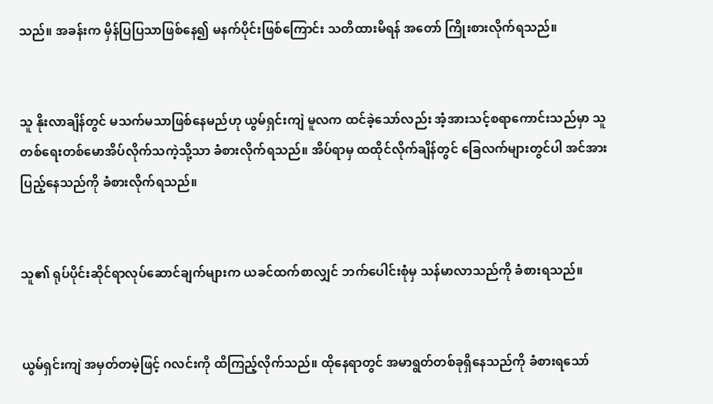သည်။ အခန်းက မှိန်ပြပြသာဖြစ်နေ၍ မနက်ပိုင်းဖြစ်ကြောင်း သတိထားမိရန် အတော် ကြိုးစားလိုက်ရသည်။


သူ နိုးလာချိန်တွင် မသက်မသာဖြစ်နေမည်ဟု ယွမ်ရှင်းကျဲ မူလက ထင်ခဲ့သော်လည်း အံ့အားသင့်စရာကောင်းသည်မှာ သူ တစ်ရေးတစ်မောအိပ်လိုက်သကဲ့သို့သာ ခံစားလိုက်ရသည်။ အိပ်ရာမှ ထထိုင်လိုက်ချိန်တွင် ခြေလက်များတွင်ပါ အင်အားပြည့်နေသည်ကို ခံစားလိုက်ရသည်။


သူ၏ ရုပ်ပိုင်းဆိုင်ရာလုပ်ဆောင်ချက်များက ယခင်ထက်စာလျှင် ဘက်ပေါင်းစုံမှ သန်မာလာသည်ကို ခံစားရသည်။


ယွမ်ရှင်းကျဲ အမှတ်တမဲ့ဖြင့် ဂလင်းကို ထိကြည့်လိုက်သည်။ ထိုနေရာတွင် အမာရွတ်တစ်ခုရှိနေသည်ကို ခံစားရသော်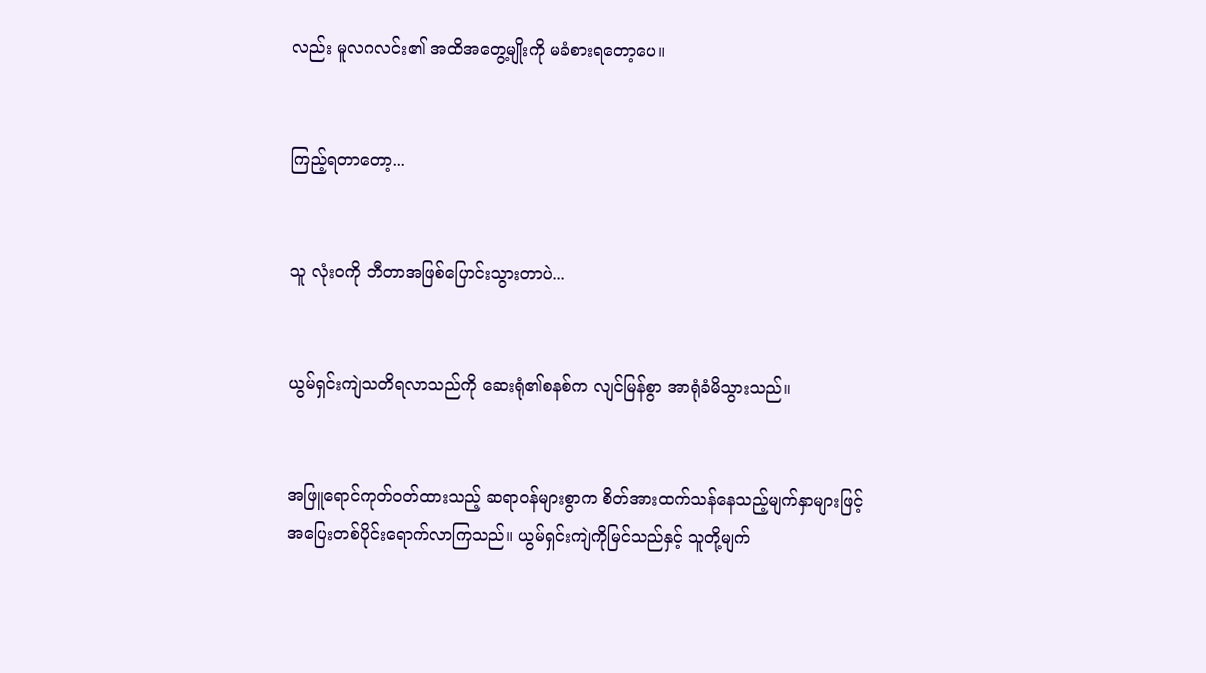လည်း မူလဂလင်း၏ အထိအတွေ့မျိုးကို မခံစားရတော့ပေ။


ကြည့်ရတာတော့...


သူ လုံးဝကို ဘီတာအဖြစ်ပြောင်းသွားတာပဲ...


ယွမ်ရှင်းကျဲသတိရလာသည်ကို ဆေးရုံ၏စနစ်က လျင်မြန်စွာ အာရုံခံမိသွားသည်။


အဖြူရောင်ကုတ်ဝတ်ထားသည့် ဆရာဝန်များစွာက စိတ်အားထက်သန်နေသည့်မျက်နှာများဖြင့် အပြေးတစ်ပိုင်းရောက်လာကြသည်။ ယွမ်ရှင်းကျဲကိုမြင်သည်နှင့် သူတို့မျက်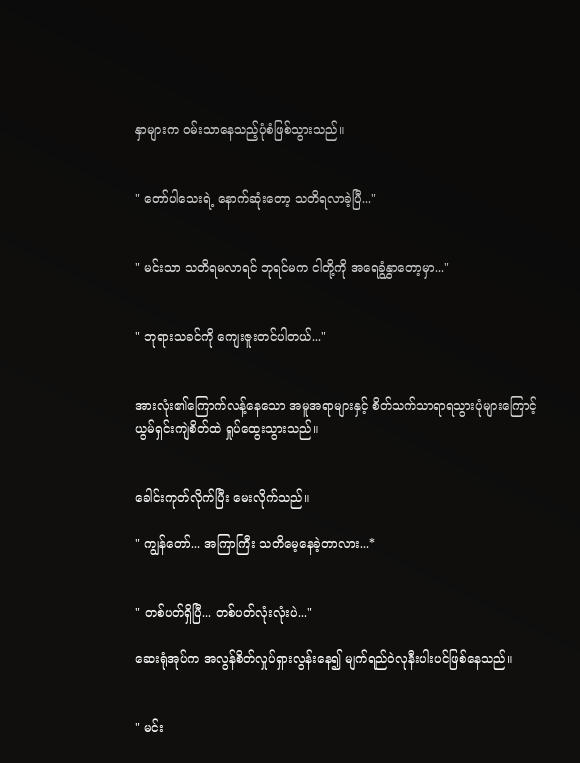နှာများက ဝမ်းသာနေသည့်ပုံစံဖြစ်သွားသည်။


" တော်ပါသေးရဲ့ နောက်ဆုံးတော့ သတိရလာခဲ့ပြီ..."


" မင်းသာ သတိရမလာရင် ဘုရင်မက ငါတို့ကို အရေခွံနွှာတော့မှာ..."


" ဘုရားသခင်ကို ကျေးဇူးတင်ပါတယ်..."


အားလုံး၏ကြောက်လန့်နေသော အမူအရာများနှင့် စိတ်သက်သာရာရသွားပုံများကြောင့် ယွမ်ရှင်းကျဲစိတ်ထဲ ရှုပ်ထွေးသွားသည်။


ခေါင်းကုတ်လိုက်ပြီး မေးလိုက်သည်။

" ကျွန်တော်... အကြာကြီး သတိမေ့နေခဲ့တာလား...*


" တစ်ပတ်ရှိပြီ... တစ်ပတ်လုံးလုံးပဲ..."

ဆေးရုံအုပ်က အလွန်စိတ်လှုပ်ရှားလွန်းနေ၍ မျက်ရည်ဝဲလုနီးပါးပင်ဖြစ်နေသည်။


" မင်း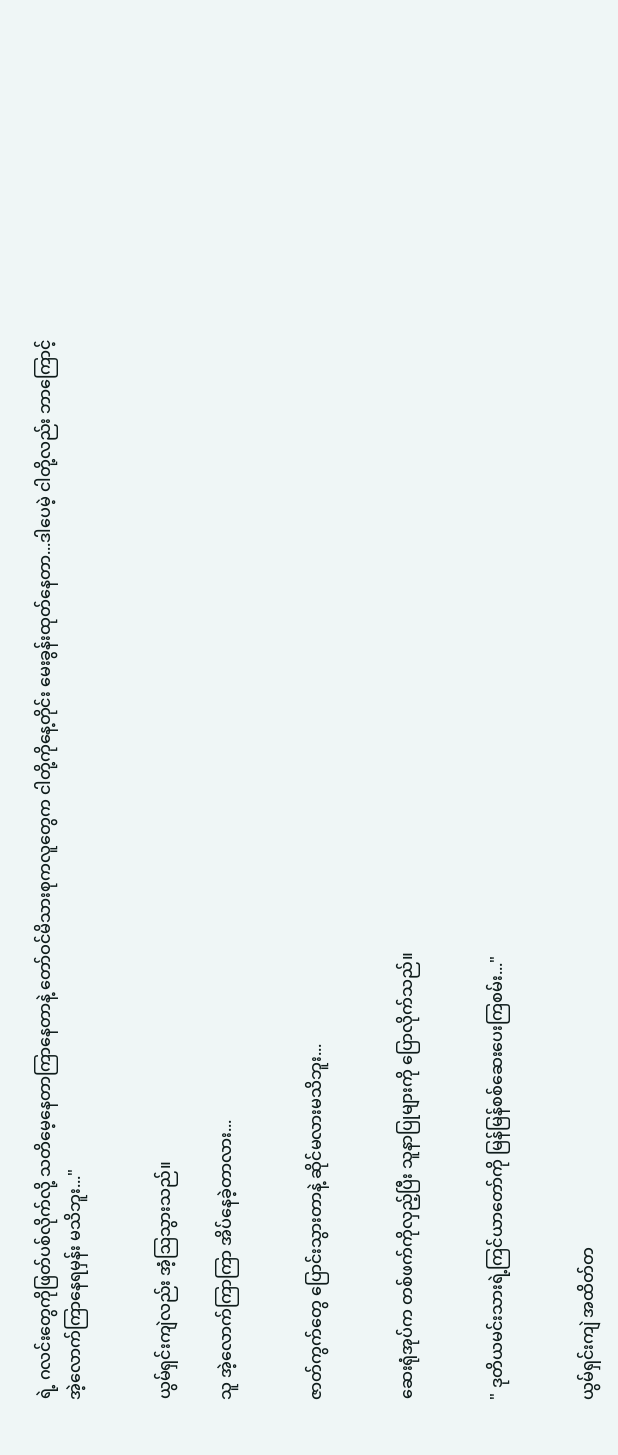ရဲ့ ဂလင်းတွေကိုဖြတ်ပစ်လိုက်လို့ သတိမေ့နေတာကြာနေတာနဲ့ တော်ဝင်မိသားစုကလူတွေက ငါတို့ကိုနေ့တိုင်း မေးခွန်းထုတ်နေတာ...ဒါပေမဲ့ ငါတို့လည်း ဘာကြောင့် အဲ့လောက်ကြာနေရမှန်း မသိဘူး..."


ယွမ်ရှင်းကျဲလည်း အံ့ဩသွားသည်။

သူ အဲ့လောက်ကြာကြာ အိပ်နေခဲ့တာလား...


ဇာတ်ကွက်တွေ ပြောင်းသွားတာနဲ့ ဆိုင်မလားမသိဘူး...


ဆေးရုံအုပ်က တစ်ဖက်ကိုလှည့်ပြီး သူနာပြုများကို ပြောလိုက်သည်။


" ဒုတိယမင်းသားရဲ့ကြင်ယာတော်ကို မြန်မြန်စစ်ဆေးပေးကြစမ်း..."


ယွမ်ရှင်းကျဲ အထိတ်တ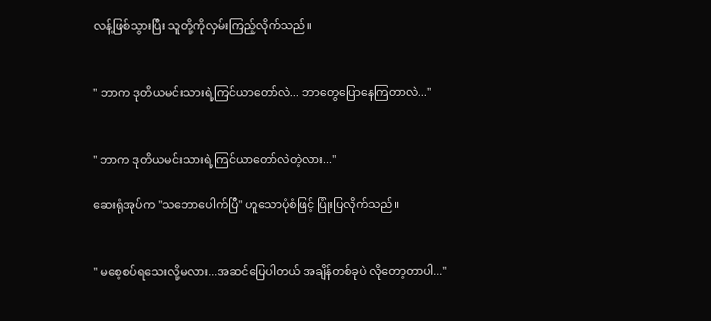လန့်ဖြစ်သွားပြီး သူတို့ကိုလှမ်းကြည့်လိုက်သည်။


" ဘာက ဒုတိယမင်းသားရဲ့ကြင်ယာတော်လဲ... ဘာတွေပြောနေကြတာလဲ..."


" ဘာက ဒုတိယမင်းသားရဲ့ကြင်ယာတော်လဲတဲ့လား..."

ဆေးရုံအုပ်က "သဘောပေါက်ပြီ" ဟူသောပုံစံဖြင့် ပြုံးပြလိုက်သည်။


" မစေ့စပ်ရသေးလို့မလား...အဆင်ပြေပါတယ် အချိန်တစ်ခုပဲ လိုတော့တာပါ..."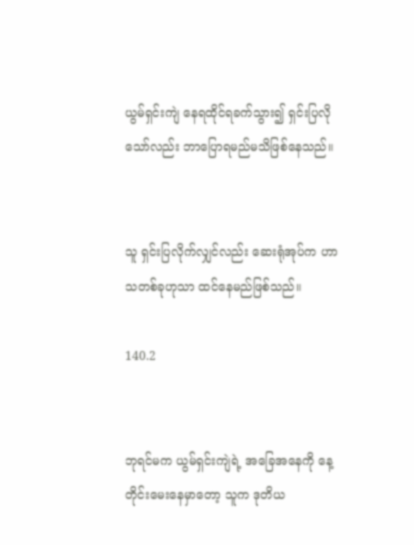ယွမ်ရှင်းကျဲ နေရထိုင်ရခက်သွား၍ ရှင်းပြလိုသော်လည်း ဘာပြောရမည်မသိဖြစ်နေသည်။


သူ ရှင်းပြလိုက်လျှင်လည်း ဆေးရုံအုပ်က ဟာသတစ်ခုဟုသာ ထင်နေမည်ဖြစ်သည်။

140.2


ဘုရင်မက ယွမ်ရှင်းကျဲရဲ့ အခြေအနေကို နေ့တိုင်းမေးနေမှာတော့ သူက ဒုတိယ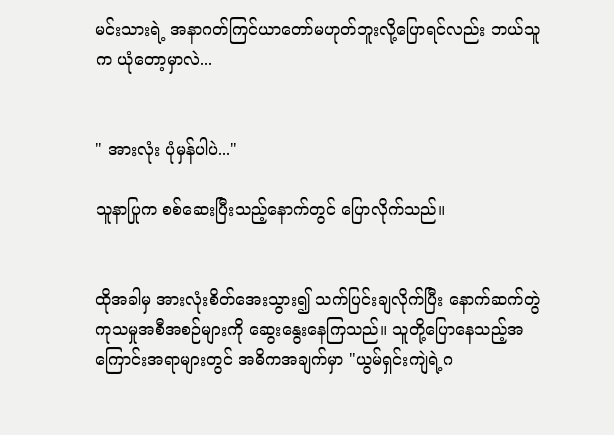မင်းသားရဲ့ အနာဂတ်ကြင်ယာတော်မဟုတ်ဘူးလို့ပြောရင်လည်း ဘယ်သူက ယုံတော့မှာလဲ...


" အားလုံး ပုံမှန်ပါပဲ..."

သူနာပြုက စစ်ဆေးပြီးသည့်နောက်တွင် ပြောလိုက်သည်။


ထိုအခါမှ အားလုံးစိတ်အေးသွား၍ သက်ပြင်းချလိုက်ပြီး နောက်ဆက်တွဲ ကုသမှုအစီအစဉ်များကို ဆွေးနွေးနေကြသည်။ သူတို့ပြောနေသည့်အကြောင်းအရာများတွင် အဓိကအချက်မှာ "ယွမ်ရှင်းကျဲရဲ့ဂ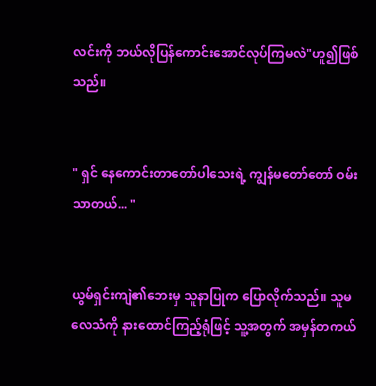လင်းကို ဘယ်လိုပြန်ကောင်းအောင်လုပ်ကြမလဲ"ဟူ၍ဖြစ်သည်။


" ရှင် နေကောင်းတာတော်ပါသေးရဲ့ ကျွန်မတော်တော် ဝမ်းသာတယ်... "


ယွမ်ရှင်းကျဲ၏ဘေးမှ သူနာပြုက ပြောလိုက်သည်။ သူမလေသံကို နားထောင်ကြည့်ရုံဖြင့် သူ့အတွက် အမှန်တကယ်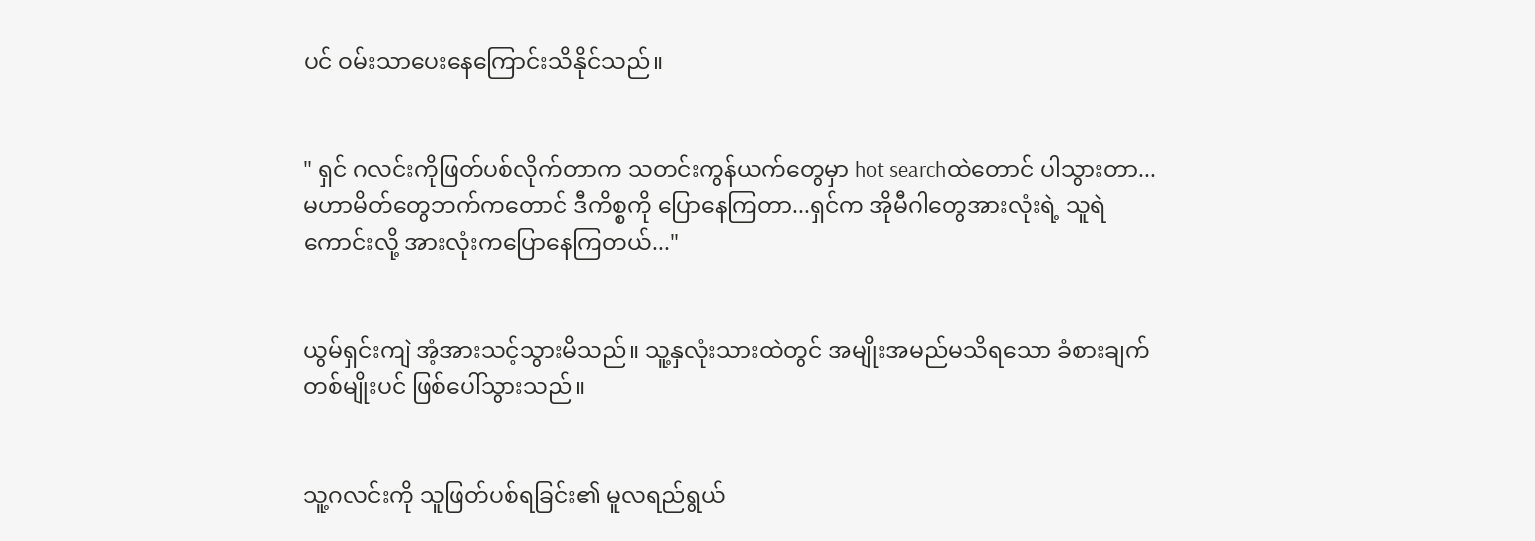ပင် ဝမ်းသာ‌ပေးနေကြောင်းသိနိုင်သည်။


" ရှင် ဂလင်းကိုဖြတ်ပစ်လိုက်တာက သတင်းကွန်ယက်တွေမှာ hot searchထဲတောင် ပါသွားတာ... မဟာမိတ်တွေဘက်ကတောင် ဒီကိစ္စကို ပြောနေကြတာ...ရှင်က အိုမီဂါတွေအားလုံးရဲ့ သူရဲကောင်းလို့ အားလုံးကပြောနေကြတယ်..."


ယွမ်ရှင်းကျဲ အံ့အားသင့်သွားမိသည်။ သူ့နှလုံးသားထဲတွင် အမျိုးအမည်မသိရသော ခံစားချက်တစ်မျိုးပင် ဖြစ်ပေါ်သွားသည်။


သူ့ဂလင်းကို သူဖြတ်ပစ်ရခြင်း၏ မူလရည်ရွယ်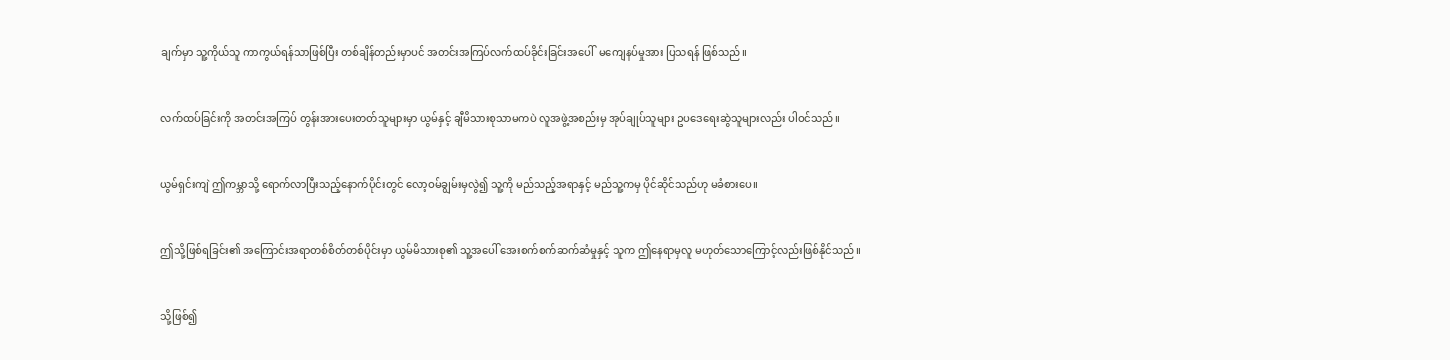ချက်မှာ သူ့ကိုယ်သူ ကာကွယ်ရန်သာဖြစ်ပြီး တစ်ချိန်တည်းမှာပင် အတင်းအကြပ်လက်ထပ်ခိုင်းခြင်းအပေါ်  မကျေနပ်မှုအား ပြသရန် ဖြစ်သည်။


လက်ထပ်ခြင်းကို အတင်းအကြပ် တွန်းအားပေးတတ်သူများမှာ ယွမ်နှင့် ချီမိသားစုသာမကပဲ လူအဖွဲ့အစည်းမှ အုပ်ချုပ်သူများ ဥပဒေရေးဆွဲသူများလည်း ပါဝင်သည်။


ယွမ်ရှင်းကျဲ ဤကမ္ဘာသို့ ရောက်လာပြီးသည့်နောက်ပိုင်းတွင် လော့ဝမ်ချွမ်းမှလွဲ၍ သူ့ကို မည်သည့်အရာနှင့် မည်သူ့ကမှ ပိုင်ဆိုင်သည်ဟု မခံစားပေ။


ဤသို့ဖြစ်ရခြင်း၏ အကြောင်းအရာတစ်စိတ်တစ်ပိုင်းမှာ ယွမ်မိသားစု၏ သူ့အပေါ် အေးစက်စက်ဆက်ဆံမှုနှင့် သူက ဤနေရာမှလူ မဟုတ်သောကြောင့်လည်းဖြစ်နိုင်သည်။


သို့ဖြစ်၍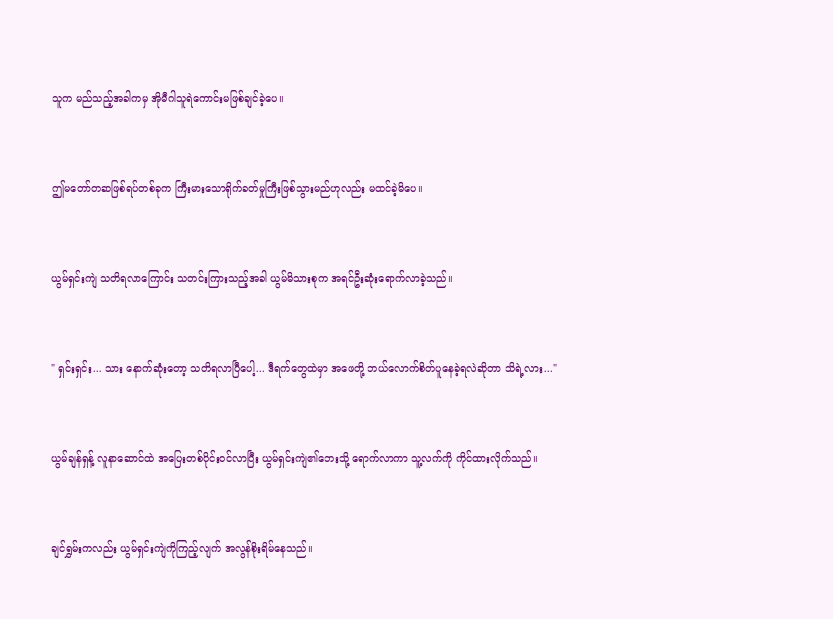သူက မည်သည့်အခါကမှ အိုမီဂါသူရဲကောင်းမဖြစ်ချင်ခဲ့ပေ။


ဤမတော်တဆဖြစ်ရပ်တစ်ခုက ကြီးမားသောရိုက်ခတ်မှုကြီးဖြစ်သွားမည်ဟုလည်း မထင်ခဲ့မိပေ။


ယွမ်ရှင်းကျဲ သတိရလာကြောင်း သတင်းကြားသည့်အခါ ယွမ်မိသားစုက အရင်‌ဦးဆုံးရောက်လာခဲ့သည်။


" ရှင်းရှင်း... သား နောက်ဆုံးတော့ သတိရလာပြီပေါ့... ဒီရက်တွေထဲမှာ အဖေတို့ ဘယ်လောက်စိတ်ပူနေခဲ့ရလဲဆိုတာ သိရဲ့လား..."


ယွမ်ချန်ရှန့် လူနာဆောင်ထဲ အပြေးတစ်ပိုင်းဝင်လာပြီး ယွမ်ရှင်းကျဲ၏ဘေးသို့ ရောက်လာကာ သူ့လက်ကို ကိုင်ထားလိုက်သည်။


ချင်ရွှမ်းကလည်း ယွမ်ရှင်းကျဲကိုကြည့်လျက် အလွန်စိုးရိမ်နေ‌သည်။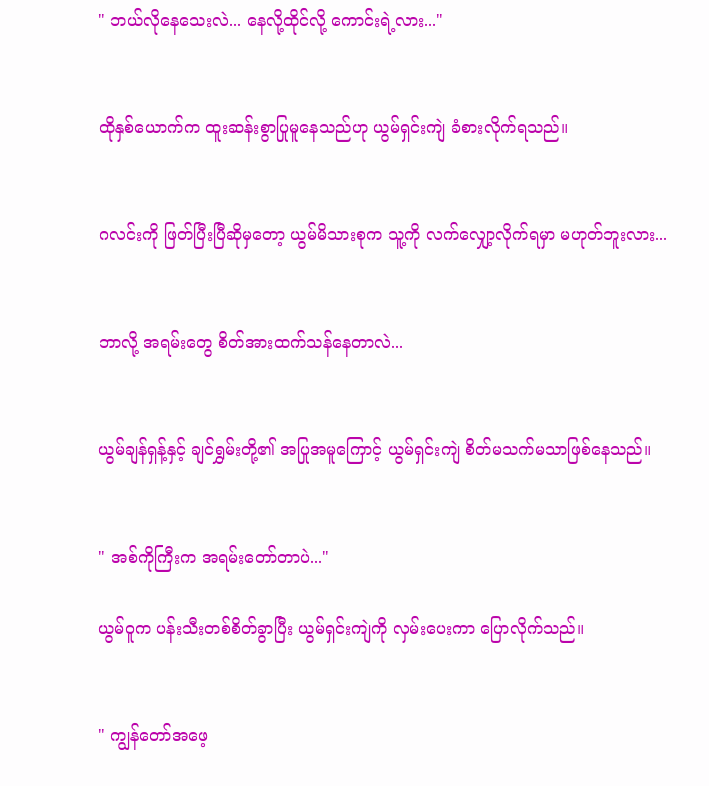" ဘယ်လိုနေသေးလဲ... နေလို့ထိုင်လို့ ကောင်းရဲ့လား..."


ထိုနှစ်ယောက်က ထူးဆန်းစွာပြုမူနေသည်ဟု ယွမ်ရှင်းကျဲ ခံစားလိုက်ရသည်။


ဂလင်းကို ဖြတ်‌ပြီးပြီဆိုမှတော့ ယွမ်မိသားစုက သူ့ကို လက်လျှော့လိုက်ရမှာ မဟုတ်ဘူးလား...


ဘာလို့ အရမ်းတွေ စိတ်အားထက်သန်နေတာလဲ...


ယွမ်ချန်ရှန့်နှင့် ချင်ရွှမ်းတို့၏ အပြုအမူကြောင့် ယွမ်ရှင်းကျဲ စိတ်မသက်မသာဖြစ်နေသည်။


" အစ်ကိုကြီးက အရမ်းတော်တာပဲ..."

ယွမ်ဝူက ပန်းသီးတစ်စိတ်ခွာပြီး ယွမ်ရှင်းကျဲကို လှမ်းပေးကာ ပြောလိုက်သည်။


" ကျွန်တော်အဖေ့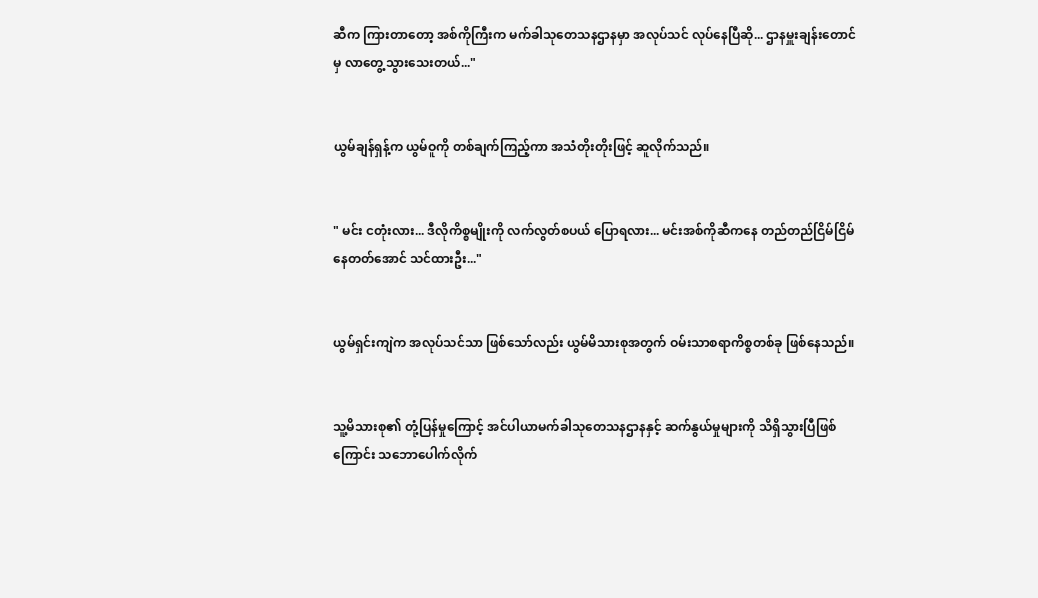ဆီက ကြားတာတော့ အစ်ကိုကြီးက မက်ခါသုတေသနဌာနမှာ အလုပ်သင် လုပ်နေပြီဆို... ဌာနမှူးချန်းတောင်မှ လာတွေ့သွားသေးတယ်..."


ယွမ်ချန်ရှန့်က ယွမ်ဝူကို တစ်ချက်ကြည့်ကာ အသံတိုးတိုးဖြင့် ဆူလိုက်သည်။


" မင်း ငတုံးလား... ဒီလိုကိစ္စမျိုးကို လက်လွတ်စပယ် ပြောရလား... မင်းအစ်ကိုဆီကနေ တည်တည်ငြိမ်ငြိမ်နေတတ်အောင် သင်ထားဦး..."


ယွမ်ရှင်းကျဲက အလုပ်သင်သာ ဖြစ်သော်လည်း ယွမ်မိသားစုအတွက် ဝမ်းသာစရာကိစ္စတစ်ခု ဖြစ်နေသည်။


သူ့မိသားစု၏ တုံ့ပြန်မှုကြောင့် အင်ပါယာမက်ခါသုတေသနဌာနနှင့် ဆက်နွယ်မှုများကို သိရှိသွားပြီဖြစ်ကြောင်း သဘောပေါက်လိုက်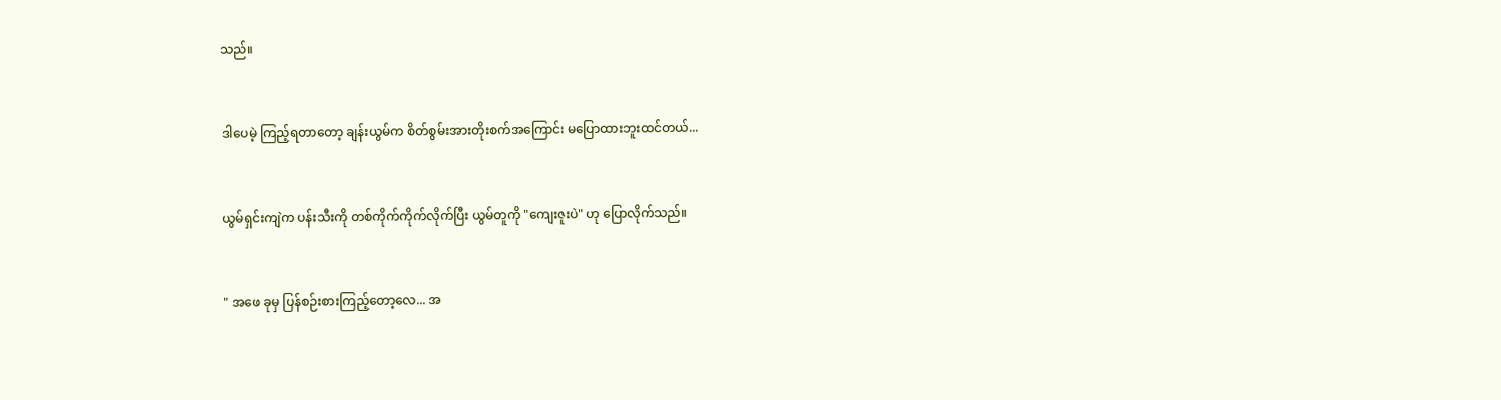သည်။


ဒါပေမဲ့ ကြည့်ရတာတော့ ချန်းယွမ်က စိတ်စွမ်းအားတိုးစက်အကြောင်း မပြောထားဘူးထင်တယ်...


ယွမ်ရှင်းကျဲက ပန်းသီးကို တစ်ကိုက်ကိုက်လိုက်ပြီး ယွမ်တူကို "ကျေးဇူးပဲ" ဟု ပြောလိုက်သည်။


" အဖေ ခုမှ ပြန်စဉ်းစားကြည့်တော့လေ... အ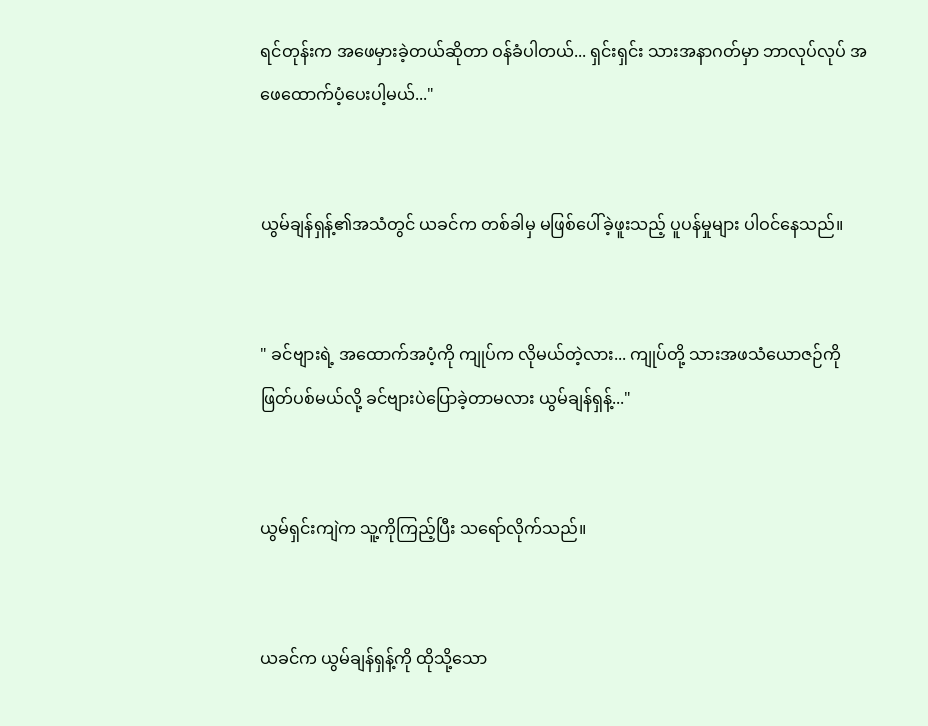ရင်တုန်းက အဖေမှားခဲ့တယ်ဆိုတာ ဝန်ခံပါတယ်... ရှင်းရှင်း သားအနာဂတ်မှာ ဘာလုပ်လုပ် အဖေထောက်ပံ့ပေးပါ့မယ်..."


ယွမ်ချန်ရှန့်၏အသံတွင် ယခင်က တစ်ခါမှ မဖြစ်ပေါ်ခဲ့ဖူးသည့် ပူပန်မှုများ ပါဝင်နေသည်။


" ခင်ဗျားရဲ့ အထောက်အပံ့ကို ကျုပ်က လိုမယ်တဲ့လား... ကျုပ်တို့ သားအဖသံယောဇဉ်ကိုဖြတ်ပစ်မယ်လို့ ခင်ဗျားပဲပြောခဲ့တာမလား ယွမ်ချန်ရှန့်..."


ယွမ်ရှင်းကျဲက သူ့ကိုကြည့်ပြီး သရော်လိုက်သည်။


ယခင်က ယွမ်ချန်ရှန့်ကို ထိုသို့သော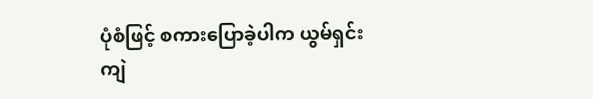ပုံစံဖြင့် စကားပြောခဲ့ပါက ယွမ်ရှင်းကျဲ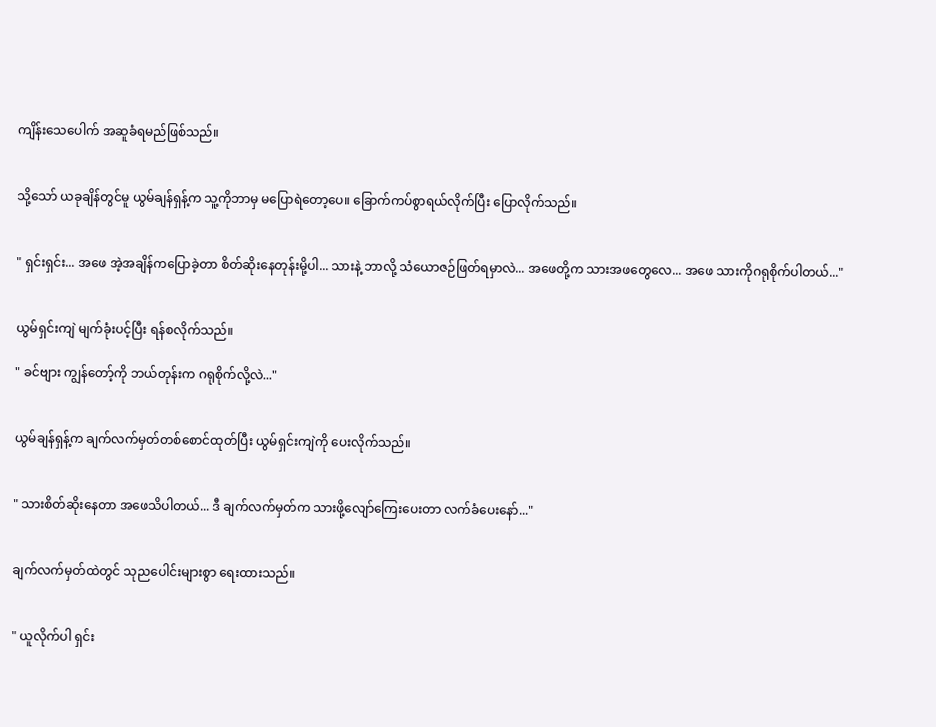ကျိန်းသေပေါက် အဆူခံရမည်ဖြစ်သည်။


သို့သော် ယခုချိန်တွင်မူ ယွမ်ချန်ရှန့်က သူ့ကိုဘာမှ မပြောရဲတော့ပေ။ ခြောက်ကပ်စွာရယ်လိုက်ပြီး ပြောလိုက်သည်။


" ရှင်းရှင်း... အဖေ အဲ့အချိန်ကပြောခဲ့တာ စိတ်ဆိုးနေတုန်းမို့ပါ... သားနဲ့ ဘာလို့ သံယောဇဉ်ဖြတ်ရမှာလဲ... အဖေတို့က သားအဖတွေလေ... အဖေ သားကိုဂရုစိုက်ပါတယ်..."


ယွမ်ရှင်းကျဲ မျက်ခုံးပင့်ပြီး ရန်စလိုက်သည်။

" ခင်ဗျား ကျွန်တော့်ကို ဘယ်တုန်းက ဂရုစိုက်လို့လဲ..."


ယွမ်ချန်ရှန့်က ချက်လက်မှတ်တစ်စောင်ထုတ်ပြီး ယွမ်ရှင်းကျဲကို ပေးလိုက်သည်။


" သားစိတ်ဆိုးနေတာ အဖေသိပါတယ်... ဒီ ချက်လက်မှတ်က သားဖို့လျော်ကြေးပေးတာ လက်ခံပေးနော်..."


ချက်လက်မှတ်ထဲတွင် သုညပေါင်းများစွာ ရေးထားသည်။


" ယူလိုက်ပါ ရှင်း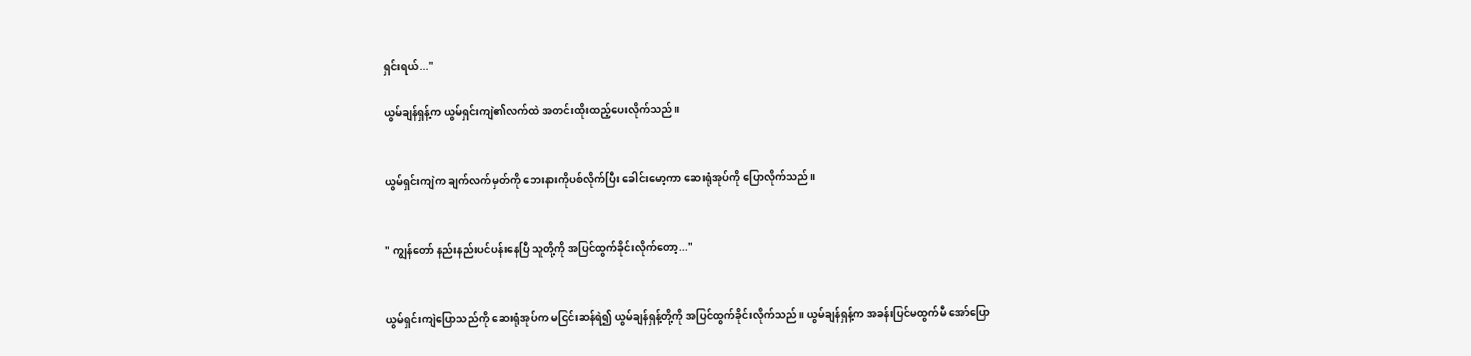ရှင်းရယ်..."

ယွမ်ချန်ရှန့်က ယွမ်ရှင်းကျဲ၏လက်ထဲ အတင်းထိုးထည့်ပေးလိုက်သည်။


ယွမ်ရှင်းကျဲက ချက်လက်မှတ်ကို ဘေးနားကိုပစ်လိုက်ပြီး ခေါင်းမော့ကာ ဆေးရုံအုပ်ကို ပြောလိုက်သည်။


" ကျွန်တော် နည်းနည်းပင်ပန်းနေပြီ သူတို့ကို အပြင်ထွက်ခိုင်းလိုက်တော့..."


ယွမ်ရှင်းကျဲပြောသည်ကို ဆေးရုံအုပ်က မငြင်းဆန်ရဲ၍ ယွမ်ချန်ရှန့်တို့ကို အပြင်ထွက်ခိုင်းလိုက်သည်။ ယွမ်ချန်ရှန့်က အခန်းပြင်မထွက်မီ အော်ပြော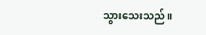သွားသေးသည်။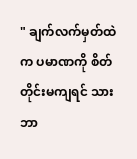" ချက်လက်မှတ်ထဲက ပမာဏကို စိတ်တိုင်းမကျရင် သားဘာ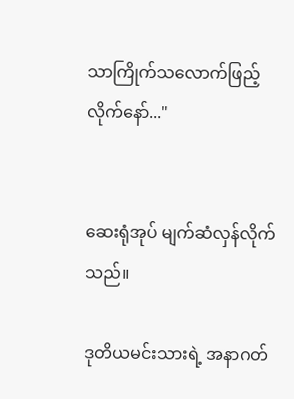သာကြိုက်သလောက်ဖြည့်လိုက်နော်..."


ဆေးရုံအုပ် မျက်ဆံလှန်လိုက်သည်။

ဒုတိယမင်းသားရဲ့ အနာဂတ်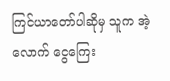ကြင်ယာတော်ပါဆိုမှ သူက အဲ့လောက် ငွေကြေး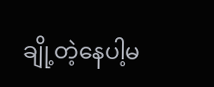ချို့တဲ့နေပါ့မ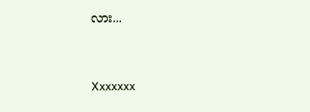လား...


Xxxxxxx